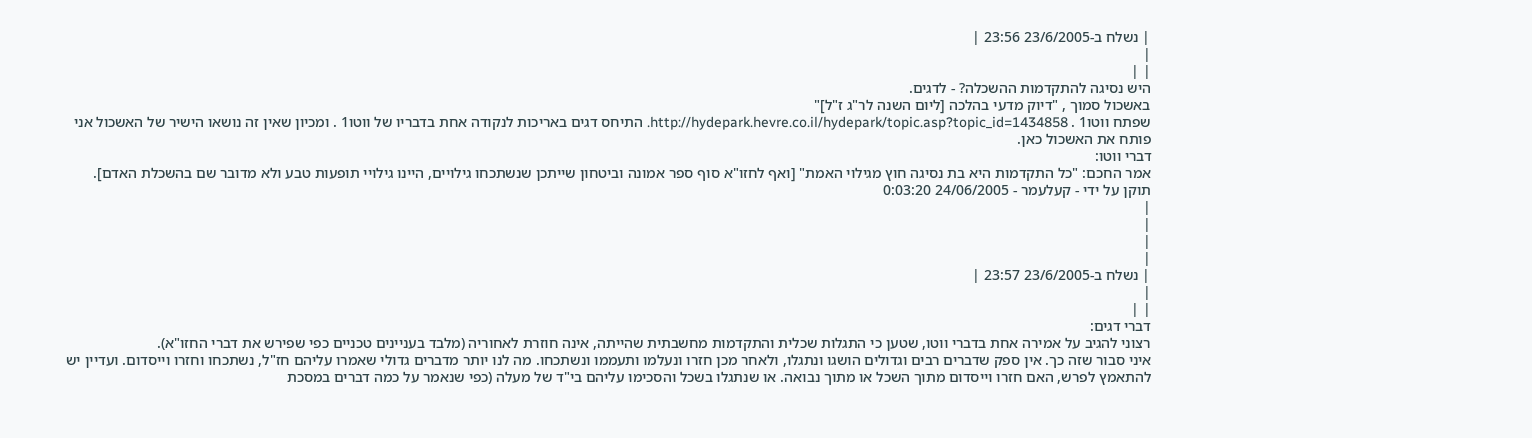| נשלח ב-23/6/2005 23:56 |
|
| |
היש נסיגה להתקדמות ההשכלה? - לדגים.
באשכול סמוך , "דיוק מדעי בהלכה [ליום השנה לר"ג ז"ל]"
שפתח ווטו1 . http://hydepark.hevre.co.il/hydepark/topic.asp?topic_id=1434858. התיחס דגים באריכות לנקודה אחת בדבריו של ווטו1 . ומכיון שאין זה נושאו הישיר של האשכול אני פותח את האשכול כאן.
דברי ווטו:
אמר החכם: "כל התקדמות היא בת נסיגה חוץ מגילוי האמת" [ואף לחזו"א סוף ספר אמונה וביטחון שייתכן שנשתכחו גילויים, היינו גילויי תופעות טבע ולא מדובר שם בהשכלת האדם].
תוקן על ידי - קעלעמר - 24/06/2005 0:03:20
|
|
|
|
| נשלח ב-23/6/2005 23:57 |
|
| |
דברי דגים:
רצוני להגיב על אמירה אחת בדברי ווטו, שטען כי התגלות שכלית והתקדמות מחשבתית שהייתה, אינה חוזרת לאחוריה (מלבד בעניינים טכניים כפי שפירש את דברי החזו"א).
איני סבור שזה כך. אין ספק שדברים רבים וגדולים הושגו ונתגלו, ולאחר מכן חזרו ונעלמו ותעממו ונשתכחו. מה לנו יותר מדברים גדולי שאמרו עליהם חז"ל, נשתכחו וחזרו וייסדום. ועדיין יש להתאמץ לפרש, האם חזרו וייסדום מתוך השכל או מתוך נבואה. או שנתגלו בשכל והסכימו עליהם בי"ד של מעלה (כפי שנאמר על כמה דברים במסכת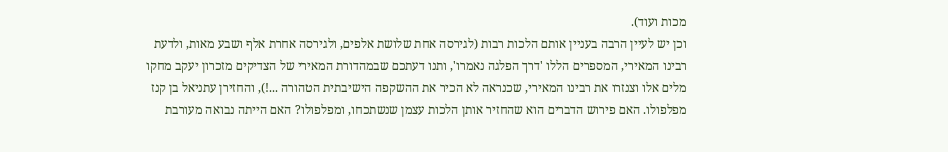מכות ועוד).
וכן יש לעיין הרבה בעניין אותם הלכות רבות (לגירסה אחת שלושת אלפים, ולגירסה אחרת אלף ושבע מאות, ולדעת רבינו המאירי, המספרים הללו 'דרך הפלגה נאמרו', ותנו דעתכם שבמהדורת המאירי של הצדיקים מזכרון יעקב מחקו מלים אלו וצנזרו את רבינו המאירי, שכנראה לא הכיר את ההשקפה הישיבתית הטהורה ...!), והחזירן עתניאל בן קנז מפלפולו. האם פירוש הדברים הוא שהחזיר אותן הלכות עצמן שנשתכחו, ומפלפולו? האם הייתה נבואה מעורבת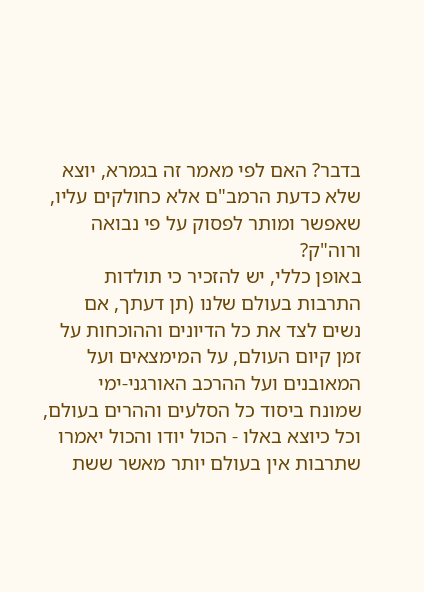בדבר? האם לפי מאמר זה בגמרא, יוצא שלא כדעת הרמב"ם אלא כחולקים עליו, שאפשר ומותר לפסוק על פי נבואה ורוה"ק?
באופן כללי, יש להזכיר כי תולדות התרבות בעולם שלנו (תן דעתך, אם נשים לצד את כל הדיונים וההוכחות על זמן קיום העולם, על המימצאים ועל המאובנים ועל ההרכב האורגני-ימי שמונח ביסוד כל הסלעים וההרים בעולם, וכל כיוצא באלו - הכול יודו והכול יאמרו שתרבות אין בעולם יותר מאשר ששת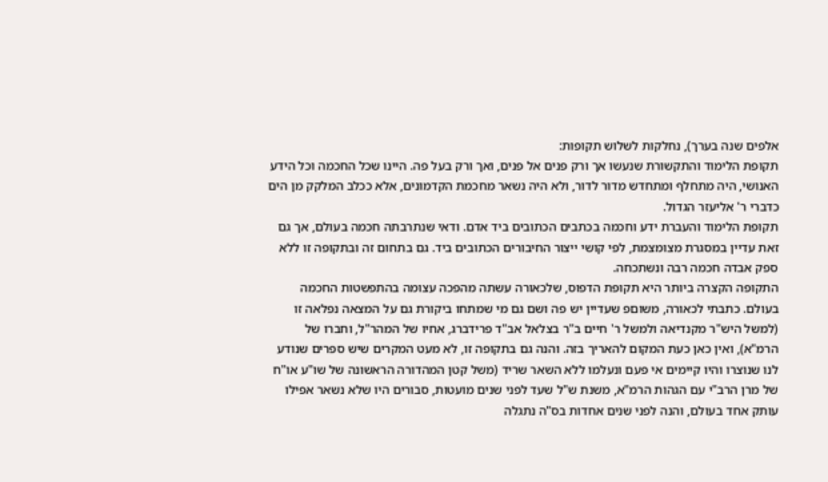אלפים שנה בערך), נחלקות לשלוש תקופות:
תקופת הלימוד והתקשורת שנעשו אך ורק פנים אל פנים, ואך ורק בעל פה. היינו שכל החכמה וכל הידע האנושי, היה מתחלף ומתחדש מדור לדור, ולא היה נשאר מחכמת הקדמונים, אלא ככלב המלקק מן הים כדברי ר' אליעזר הגדול.
תקופת הלימוד והעברת ידע וחכמה בכתבים הכתובים ביד אדם. ודאי שנתרבתה חכמה בעולם, אך גם זאת עדיין במסגרת מצומצמת, לפי קושי ייצור החיבורים הכתובים ביד. גם בתחום זה ובתקופה זו ללא ספק אבדה חכמה רבה ונשתכחה.
התקופה הקצרה ביותר היא תקופת הדפוס, שלכאורה עשתה מהפכה עצומה בהתפשטות החכמה בעולם. כתבתי לכאורה, משוםפ שעדיין יש פה ושם גם מי שמתחו ביקורת גם על המצאה נפלאה זו (למשל היש"ר מקנדיאה ולמשל ר' חיים ב"ר בצלאל אב"ד פרידברג, אחיו של המהר"ל, וחברו של הרמ"א), ואין כאן כעת המקום להאריך בזה. והנה גם בתקופה זו, לא מעט המקרים שיש ספרים שנודע לנו שנוצרו והיו קיימים אי פעם ונעלמו ללא השאר שריד (משל קטן המהדורה הראשונה של שו"ע או"ח של מרן הרב"י עם הגהות הרמ"א, משנת ש"ל שעד לפני שנים מועטות, סבורים היו שלא נשאר אפילו עותק אחד בעולם, והנה לפני שנים אחדות בס"ה נתגלה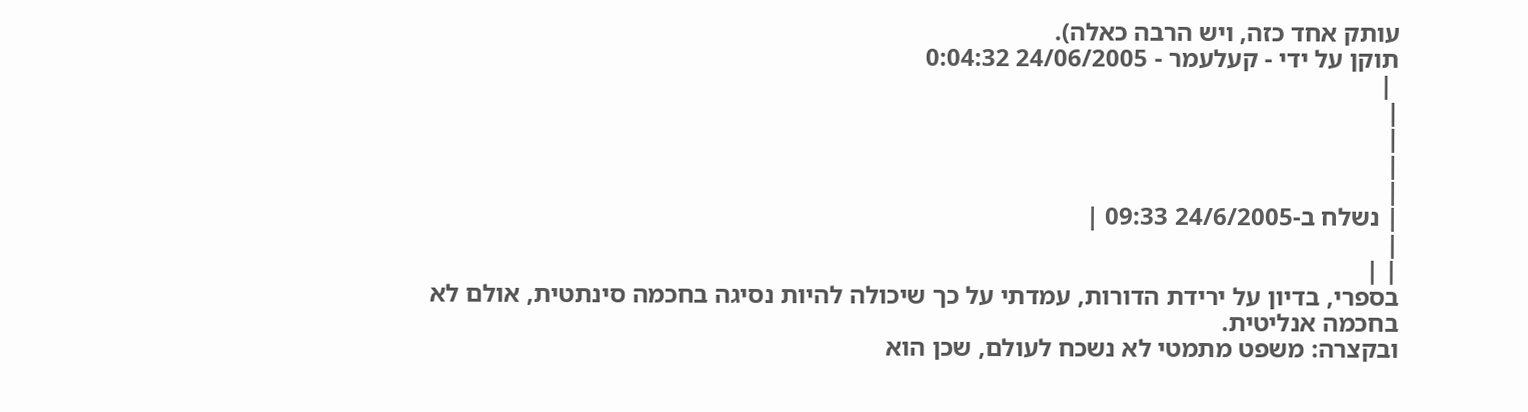עותק אחד כזה, ויש הרבה כאלה).
תוקן על ידי - קעלעמר - 24/06/2005 0:04:32
 |
|
|
|
|
| נשלח ב-24/6/2005 09:33 |
|
| |
בספרי, בדיון על ירידת הדורות, עמדתי על כך שיכולה להיות נסיגה בחכמה סינתטית, אולם לא בחכמה אנליטית.
ובקצרה: משפט מתמטי לא נשכח לעולם, שכן הוא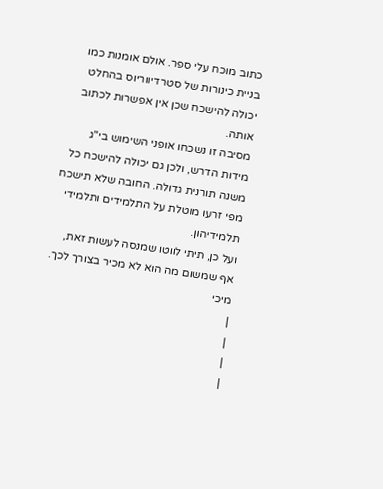כתוב מוכח עלי ספר. אולם אומנות כמו בניית כינורות של סטרדיווריוס בהחלט יכולה להישכח שכן אין אפשרות לכתוב אותה.
מסיבה זו נשכחו אופני השימוש בי"ג מידות הדרש, ולכן גם יכולה להישכח כל משנה תורנית גדולה. החובה שלא תישכח מפי זרעו מוטלת על התלמידים ותלמידי תלמידיהון.
ועל כן, תיתי לווטו שמנסה לעשות זאת, אף שמשום מה הוא לא מכיר בצורך לכך.
מיכי
|
|
|
|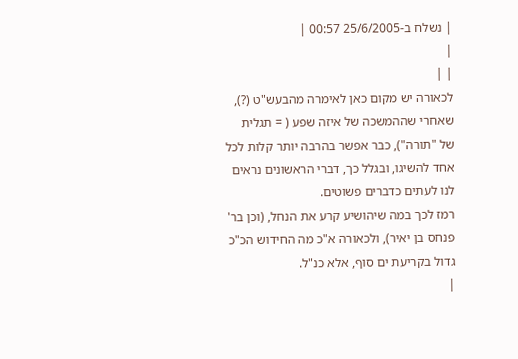| נשלח ב-25/6/2005 00:57 |
|
| |
לכאורה יש מקום כאן לאימרה מהבעש"ט (?), שאחרי שההמשכה של איזה שפע ( = תגלית של "תורה"), כבר אפשר בהרבה יותר קלות לכל אחד להשיגו, ובגלל כך, דברי הראשונים נראים לנו לעתים כדברים פשוטים.
רמז לכך במה שיהושיע קרע את הנחל, (וכן בר' פנחס בן יאיר), ולכאורה א"כ מה החידוש הכ"כ גדול בקריעת ים סוף, אלא כנ"ל.
|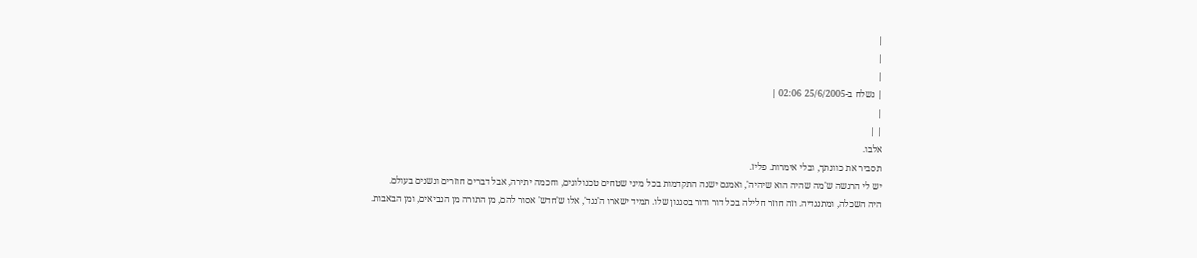|
|
|
| נשלח ב-25/6/2005 02:06 |
|
| |
אלבו.
תסביר את כוונתך, ובלי אימרות. פליז.
יש לי הרגשה ש'מה שהיה הוא שיהיה', ואמנם ישנה התקדמות בכל מיני שטחים טכנולוגים, וחכמה יתירה, אבל דברים חוזרים ונשנים בעולם.
היה השכלה, ומתנגדיה. וזה חוזר חלילה בכל דור ודור בסגנון שלו. תמיד ישארו ה'נגד', אלו ש'חדש' אסור להם, מן התורה מן הנביאים, ומן הבאבות.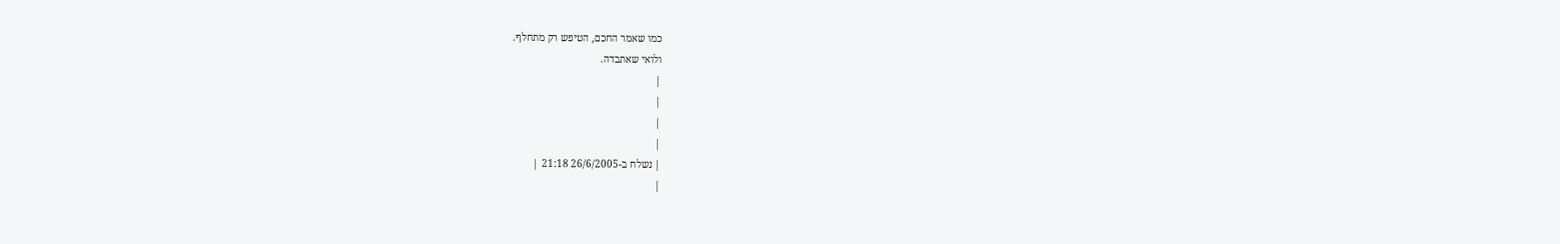כמו שאמר החכם, הטיפש רק מתחלף.
ולואי שאתבדה.
|
|
|
|
| נשלח ב-26/6/2005 21:18 |
|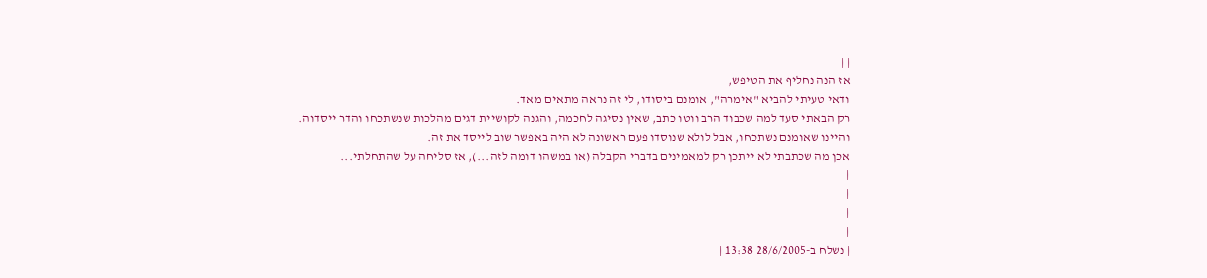| |
אז הנה נחליף את הטיפש,
ודאי טעיתי להביא "אימרה", אומנם ביסודו, לי זה נראה מתאים מאד.
רק הבאתי סעד למה שכבוד הרב ווטו כתב, שאין נסיגה לחכמה, והגנה לקושיית דגים מהלכות שנשתכחו והדר ייסדוה.
והיינו שאומנם נשתכחו, אבל לולא שנוסדו פעם ראשונה לא היה באפשר שוב לייסד את זה.
אכן מה שכתבתי לא ייתכן רק למאמינים בדברי הקבלה (או במשהו דומה לזה...), אז סליחה על שהתחלתי...
|
|
|
|
| נשלח ב-28/6/2005 13:38 |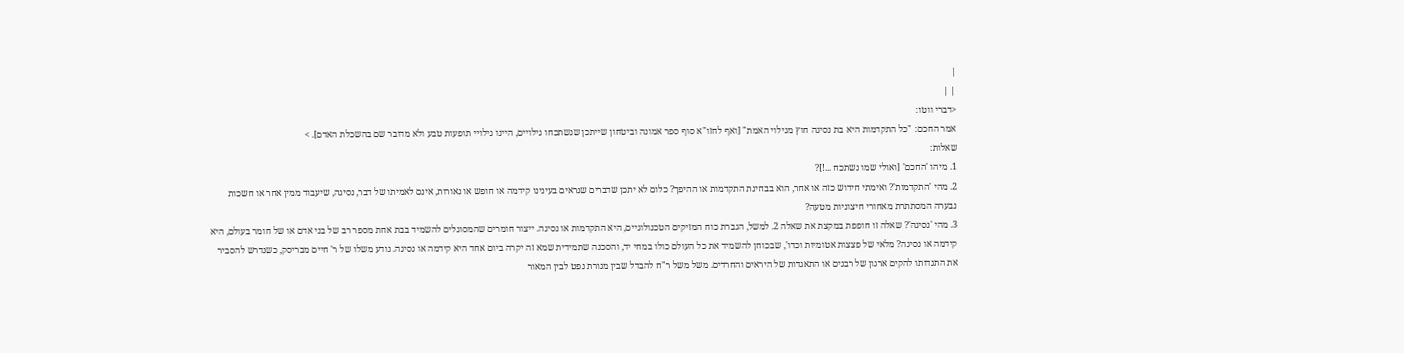|
| |
<דברי ווטו:
אמר החכם: "כל התקדמות היא בת נסיגה חוץ מגילוי האמת" [ואף לחזו"א סוף ספר אמונה וביטחון שייתכן שנשתכחו גילויים, היינו גילויי תופעות טבע ולא מדובר שם בהשכלת האדם]. >
שאלות:
1. מיהו 'החכם' [ואולי שמו נשתכח ...!]?
2. מהי 'התקדמות'? ואימתי חידוש כזה או אחר, הוא בבחינת התקדמות או ההיפך? כלום לא יתכן שדברים שנראים בעינינו קידמה או חופש או נאורות, אינם לאמיתו של דבר, נסיגה, שיעבוד ממין אחר או חשכות נבערה המסתתרת מאחורי חיצוניות מטעה?
3. מהי 'נסיגה'? שאלה זו חופפת במקצת את שאלה 2. למשל, הגברת כוח המזיקים הטכנולוגיים, היא התקדמות או נסיגה. ייצור חומרים שהמסוגלים להשמיד בבת אחת מספר רב של בני אדם או של חומר בעולם, היא קידמה או נסיגה? מלאי של פצצות אטומיות וכדו', שבכוחן להשמיד את כל העולם כולו במחי יד, והסכנה שתמידית שמא זה יקרה ביום אחד היא קידמה או נסיגה. נודע משלו של ר' חיים מבריסק, כשנדרש להסביר את התנדותו להקים ארגון של רבנים או התאגדות של היראים והחרדים. משל משל ר"ח להבדל שבין מנורת נפט לבין המאור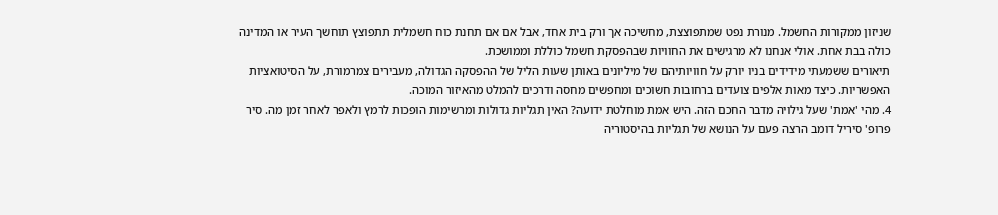שניזון ממקורות החשמל. מנורת נפט שמתפוצצת, מחשיכה אך ורק בית אחד, אבל אם אם תחנת כוח חשמלית תתפוצץ תוחשך העיר או המדינה כולה בבת אחת. אולי אנחנו לא מרגישים את החוויות שבהפסקת חשמל כוללת וממושכת.
תיאורים ששמעתי מידידים בניו יורק על חוויותיהם של מיליונים באותן שעות הליל של ההפסקה הגדולה, מעבירים צמרמורת, על הסיטואציות האפשריות. כיצד מאות אלפים צועדים ברחובות חשוכים ומחפשים מחסה ודרכים להמלט מהאיזור המוכה.
4. מהי 'אמת' שעל גילויה מדבר החכם הזה. היש אמת מוחלטת ידועה? האין תגליות גדולות ומרשימות הופכות לרמץ ולאפר לאחר זמן מה. סיר פרופ' סיריל דומב הרצה פעם על הנושא של תגליות בהיסטוריה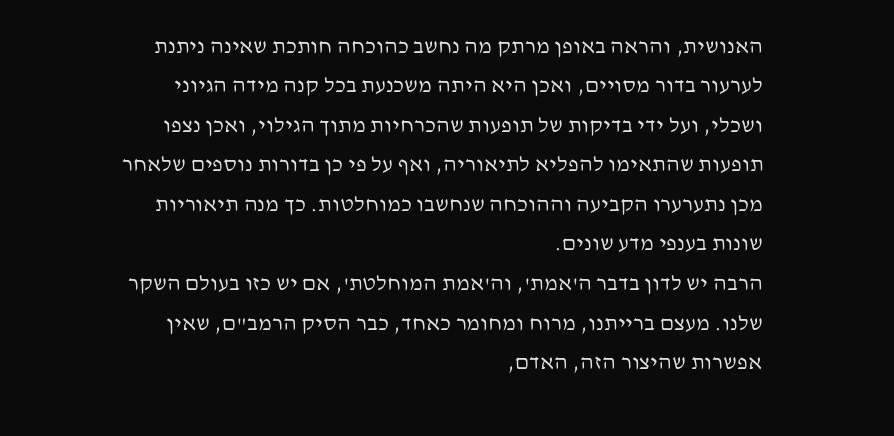האנושית, והראה באופן מרתק מה נחשב כהוכחה חותכת שאינה ניתנת לערעור בדור מסויים, ואכן היא היתה משכנעת בכל קנה מידה הגיוני ושכלי, ועל ידי בדיקות של תופעות שהכרחיות מתוך הגילוי, ואכן נצפו תופעות שהתאימו להפליא לתיאוריה, ואף על פי כן בדורות נוספים שלאחר מכן נתערערו הקביעה וההוכחה שנחשבו כמוחלטות. כך מנה תיאוריות שונות בענפי מדע שונים.
הרבה יש לדון בדבר ה'אמת', וה'אמת המוחלטת', אם יש כזו בעולם השקר שלנו. מעצם ברייתנו, מרוח ומחומר כאחד, כבר הסיק הרמב"ם, שאין אפשרות שהיצור הזה, האדם,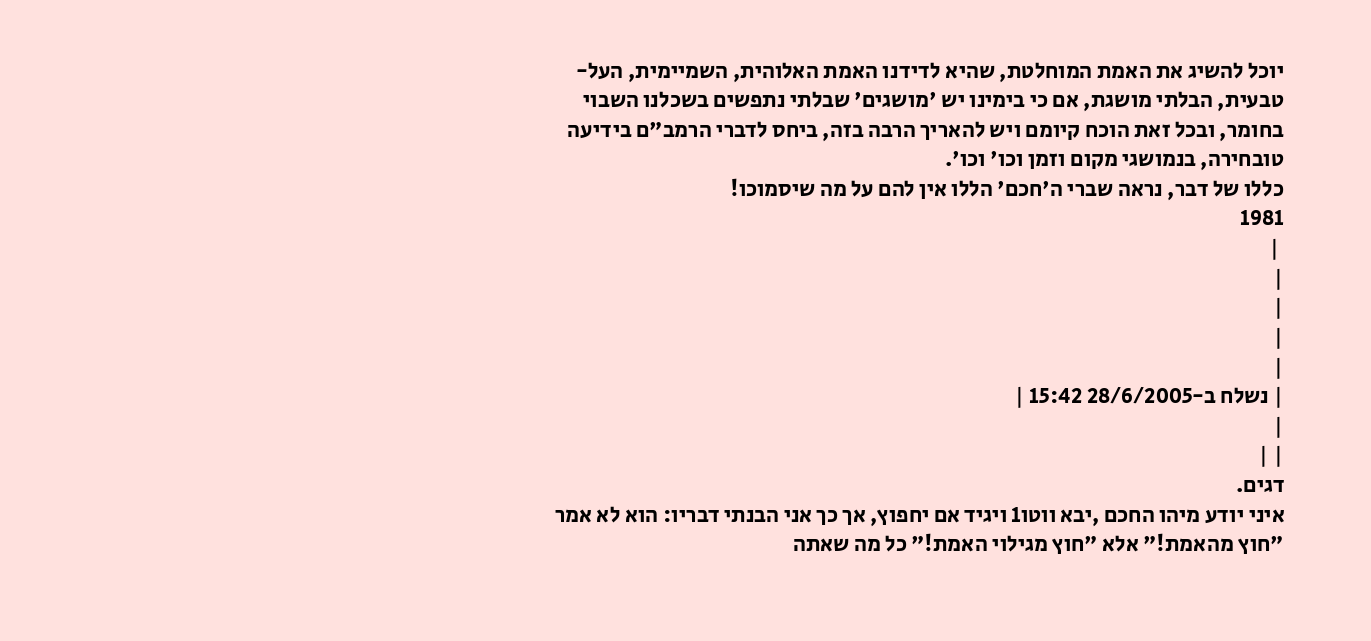יוכל להשיג את האמת המוחלטת, שהיא לדידנו האמת האלוהית, השמיימית, העל-טבעית, הבלתי מושגת, אם כי בימינו יש 'מושגים' שבלתי נתפשים בשכלנו השבוי בחומר, ובכל זאת הוכח קיומם ויש להאריך הרבה בזה, ביחס לדברי הרמב"ם בידיעה טובחירה, בנמושגי מקום וזמן וכו' וכו'.
כללו של דבר, נראה שברי ה'חכם' הללו אין להם על מה שיסמוכו!
1981
 |
|
|
|
|
| נשלח ב-28/6/2005 15:42 |
|
| |
דגים.
איני יודע מיהו החכם ,יבא ווטו1 ויגיד אם יחפוץ, אך כך אני הבנתי דבריו: הוא לא אמר "חוץ מהאמת!" אלא "חוץ מגילוי האמת!" כל מה שאתה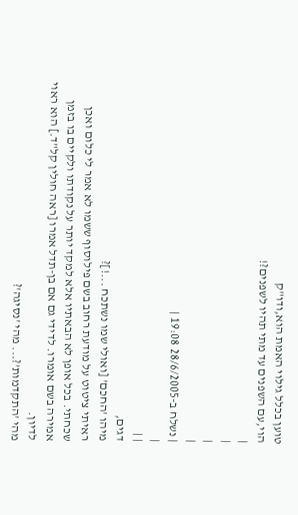טוען בכלל גילוי האמת הוא,ודו"ק
הוי,עם השפנים עד מתי תהיו לשפנים?!
|
|
|
|
| נשלח ב-28/6/2005 19:08 |
|
| |
דגים,
מיהו 'החכם' [ואולי שמו נשתכח ...!]?
ראיתי ציטוט על מודעת רחוב בשם פילוסוף ששמו לא אמר לי כלום ואכן שכחתי. בכל אופן לא הבאתיו אלא למקד יותר על נקודתו ולקיים בו בזמן אמירה בשם אומרו. לדידי גם אם בן-תדל אמרו [ראה חולין קל"ד.] הוא ראוי לדיון.
מהי 'התקדמות'?... מהי 'נסיגה'?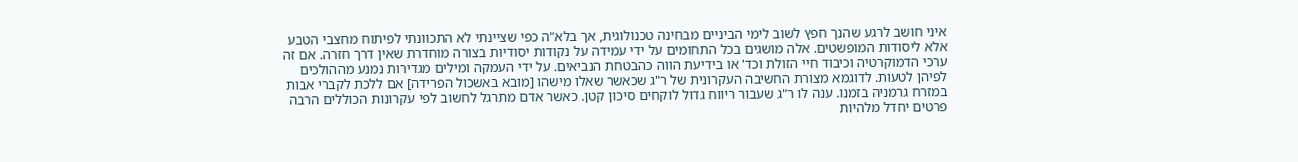איני חושב לרגע שהנך חפץ לשוב לימי הביניים מבחינה טכנולוגית, אך בלא"ה כפי שציינתי לא התכוונתי לפיתוח מחצבי הטבע אלא ליסודות המופשטים. אלה מושגים בכל התחומים על ידי עמידה על נקודות יסודיות בצורה מוחדרת שאין דרך חזרה. אם זה ערכי הדמוקרטיה וכיבוד חיי הזולת וכד' או בידיעת הווה כהבטחת הנביאים. על ידי העמקה ומילים מגדירות נמנע מההולכים לפיהן לטעות. לדוגמא מצורת החשיבה העקרונית של ר"ג שכאשר שאלו מישהו [מובא באשכול הפרידה] אם ללכת לקברי אבות במזרח גרמניה בזמנו. ענה לו ר"ג שעבור ריווח גדול לוקחים סיכון קטן. כאשר אדם מתרגל לחשוב לפי עקרונות הכוללים הרבה פרטים יחדל מלהיות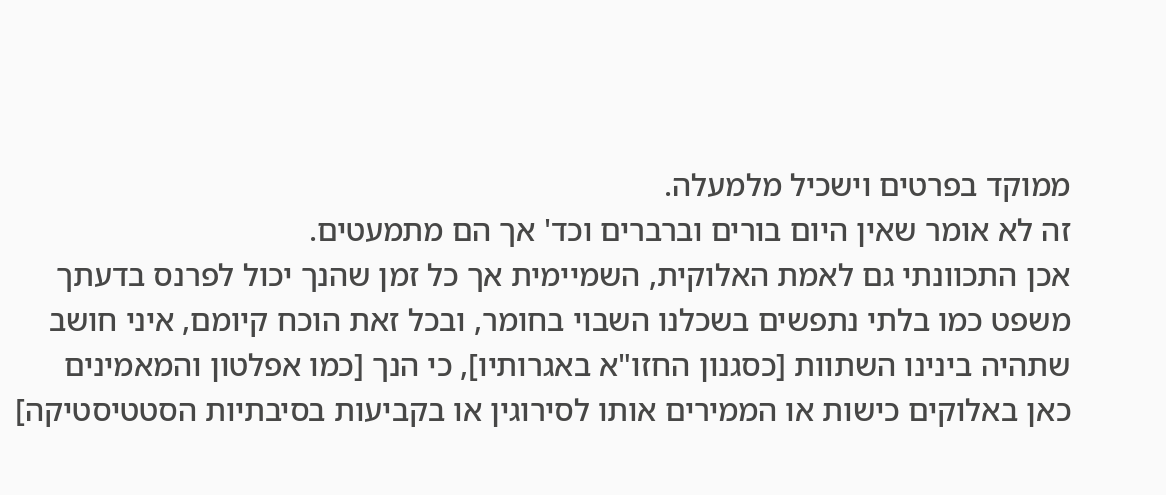ממוקד בפרטים וישכיל מלמעלה.
זה לא אומר שאין היום בורים וברברים וכד' אך הם מתמעטים.
אכן התכוונתי גם לאמת האלוקית, השמיימית אך כל זמן שהנך יכול לפרנס בדעתך משפט כמו בלתי נתפשים בשכלנו השבוי בחומר, ובכל זאת הוכח קיומם, איני חושב שתהיה בינינו השתוות [כסגנון החזו"א באגרותיו], כי הנך [כמו אפלטון והמאמינים כאן באלוקים כישות או הממירים אותו לסירוגין או בקביעות בסיבתיות הסטטיסטיקה]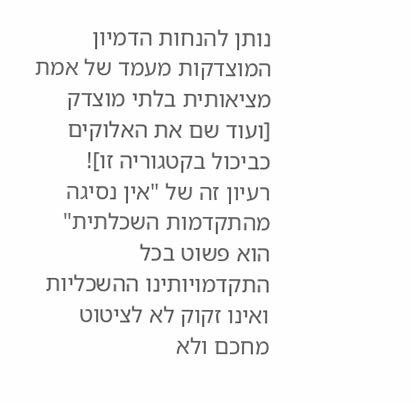נותן להנחות הדמיון המוצדקות מעמד של אמת מציאותית בלתי מוצדק [ועוד שם את האלוקים כביכול בקטגוריה זו]!
רעיון זה של "אין נסיגה מהתקדמות השכלתית" הוא פשוט בכל התקדמויותינו ההשכליות ואינו זקוק לא לציטוט מחכם ולא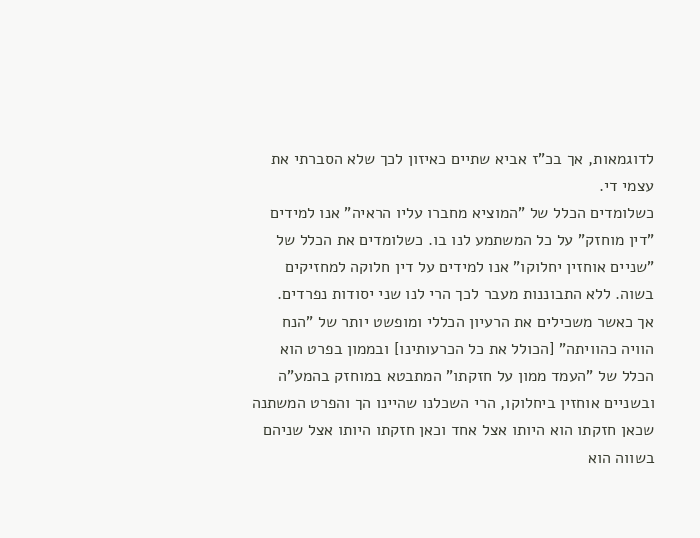לדוגמאות, אך בכ"ז אביא שתיים כאיזון לכך שלא הסברתי את עצמי די.
כשלומדים הכלל של "המוציא מחברו עליו הראיה" אנו למידים "דין מוחזק" על כל המשתמע לנו בו. כשלומדים את הכלל של "שניים אוחזין יחלוקו" אנו למידים על דין חלוקה למחזיקים בשוה. ללא התבוננות מעבר לכך הרי לנו שני יסודות נפרדים.
אך כאשר משכילים את הרעיון הכללי ומופשט יותר של "הנח הוויה כהוויתה" [הכולל את כל הכרעותינו] ובממון בפרט הוא הכלל של "העמד ממון על חזקתו" המתבטא במוחזק בהמע"ה ובשניים אוחזין ביחלוקו, הרי השכלנו שהיינו הך והפרט המשתנה שכאן חזקתו הוא היותו אצל אחד וכאן חזקתו היותו אצל שניהם בשווה הוא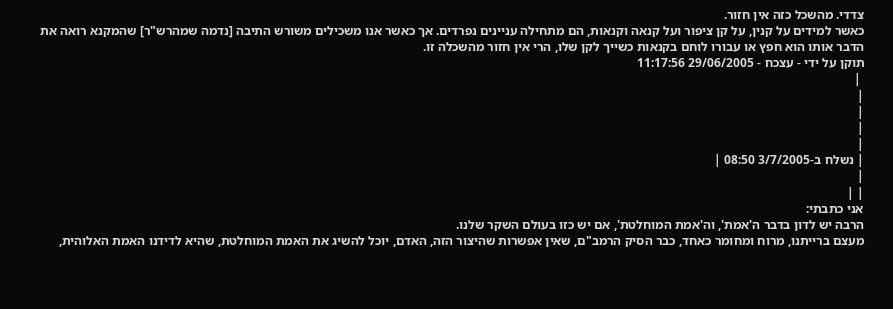צדדי. מהשכל כזה אין חזור.
כאשר למידים על קנין, על קן ציפור ועל קנאה וקנאות, הם מתחילה עניינים נפרדים. אך כאשר אנו משכילים משורש התיבה [נדמה שמהרש"ר] שהמקנא רואה את הדבר אותו הוא חפץ או עבורו לוחם בקנאות כשייך לקן שלו, הרי אין חזור מהשכלה זו.
תוקן על ידי - עצכח - 29/06/2005 11:17:56
 |
|
|
|
|
| נשלח ב-3/7/2005 08:50 |
|
| |
אני כתבתי:
הרבה יש לדון בדבר ה'אמת', וה'אמת המוחלטת', אם יש כזו בעולם השקר שלנו.
מעצם ברייתנו, מרוח ומחומר כאחד, כבר הסיק הרמב"ם, שאין אפשרות שהיצור הזה, האדם, יוכל להשיג את האמת המוחלטת, שהיא לדידנו האמת האלוהית,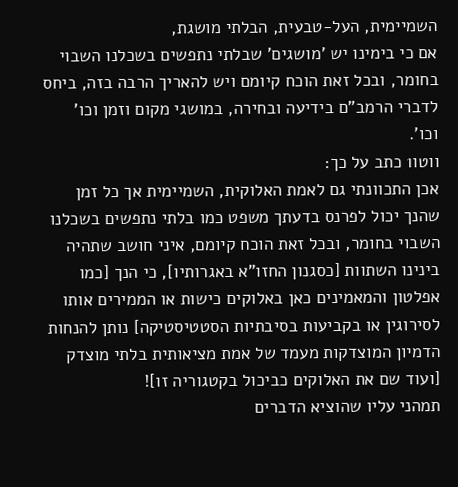השמיימית, העל-טבעית, הבלתי מושגת,
אם כי בימינו יש 'מושגים' שבלתי נתפשים בשכלנו השבוי בחומר, ובכל זאת הוכח קיומם ויש להאריך הרבה בזה, ביחס לדברי הרמב"ם בידיעה ובחירה, במושגי מקום וזמן וכו' וכו'.
ווטו1 כתב על כך:
אכן התכוונתי גם לאמת האלוקית, השמיימית אך כל זמן שהנך יכול לפרנס בדעתך משפט כמו בלתי נתפשים בשכלנו השבוי בחומר, ובכל זאת הוכח קיומם, איני חושב שתהיה בינינו השתוות [כסגנון החזו"א באגרותיו], כי הנך [כמו אפלטון והמאמינים כאן באלוקים כישות או הממירים אותו לסירוגין או בקביעות בסיבתיות הסטטיסטיקה] נותן להנחות הדמיון המוצדקות מעמד של אמת מציאותית בלתי מוצדק [ועוד שם את האלוקים כביכול בקטגוריה זו]!
תמהני עליו שהוציא הדברים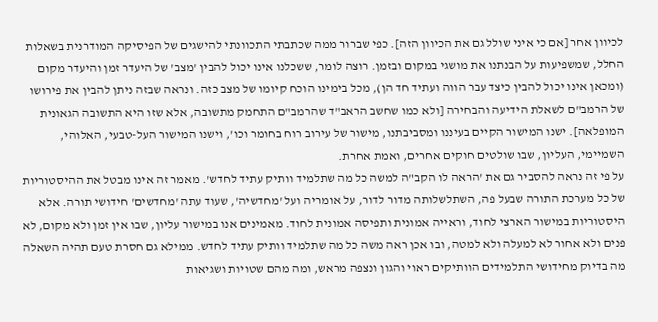לכיוון אחר [אם כי איני שולל גם את הכיוון הזה]. כפי שברור ממה שכתבתי התכוונתי להישגים של הפיסיקה המודרנית בשאלות החלל, שמשפיעות על הבנתנו את מושגי במקום ובזמן. רוצה לומר, ששכלנו אינו יכול להבין 'מצב' של היעדר זמן והיעדר מקום (ומכאן אינו יכול להבין כיצד עבר הווה ועתיד חד הן), מכל בימינו הוכח קיומו של מצב כזה. ונראה שבזה ניתן להבין את פירושו של הרמב"ם לשאלת הידיעה והבחירה [ולא כמו שחשב הראב"ד שהרמב"ם התחמק מתשובה, אלא שזו היא התשובה הגאונית המופלאה]. ישנו המישור הקיים בעיננו ומסביבתנו, מישור של עירוב רוח בחומר וכו', וישנו המישור העל-טבעי, האלוהי, השמיימי, העליון, שבו שולטים חוקים אחרים, ואמת אחרת.
על פי זה נראה להסביר גם את 'הראה לו הקב"ה למשה כל מה שתלמיד וותיק עתיד לחדש'. מאמר זה אינו מבטל את ההיסטוריות של כל מערכת התורה שבעל פה, השתלשלותה מדור לדור, על אומריה ועל 'מחדשיה', שעוד עתה 'מחדשים' חידושי תורה. אלא היסטוריות במישור הארצי לחוד, וראייה אמונית ותפיסה אמונית לחוד. מאמינים אנו במישור עליון, שבו אין זמן ולא מקום, לא פנים ולא אחור לא למעלה ולא למטה, ובו אכן ראה משה כל מה שתלמיד וותיק עתיד לחדש. ממילא גם חסרת טעם תהיה השאלה מה בדיוק מחידושי התלמידים הוותיקים ראוי והגון ונצפה מראש, ומה מהם שטויות ושגיאות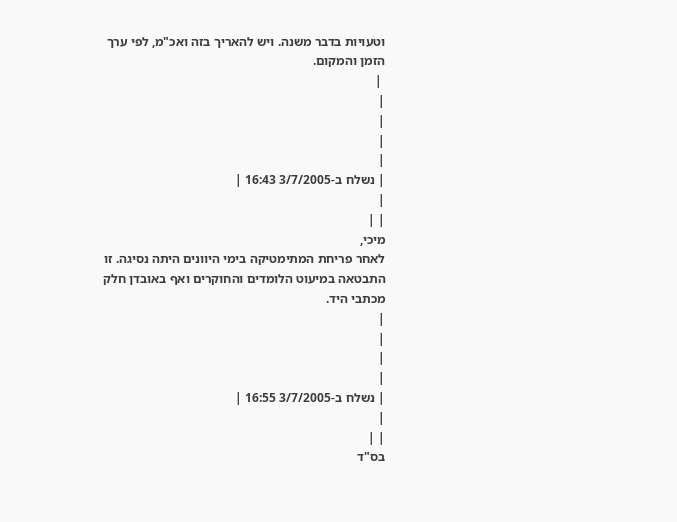וטעויות בדבר משנה. ויש להאריך בזה ואכ"מ, לפי ערך הזמן והמקום.
 |
|
|
|
|
| נשלח ב-3/7/2005 16:43 |
|
| |
מיכי,
לאחר פריחת המתימטיקה בימי היוונים היתה נסיגה. זו התבטאה במיעוט הלומדים והחוקרים ואף באובדן חלק מכתבי היד.
|
|
|
|
| נשלח ב-3/7/2005 16:55 |
|
| |
בס"ד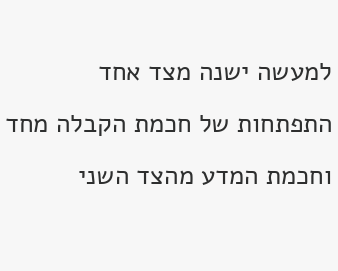למעשה ישנה מצד אחד התפתחות של חכמת הקבלה מחד וחכמת המדע מהצד השני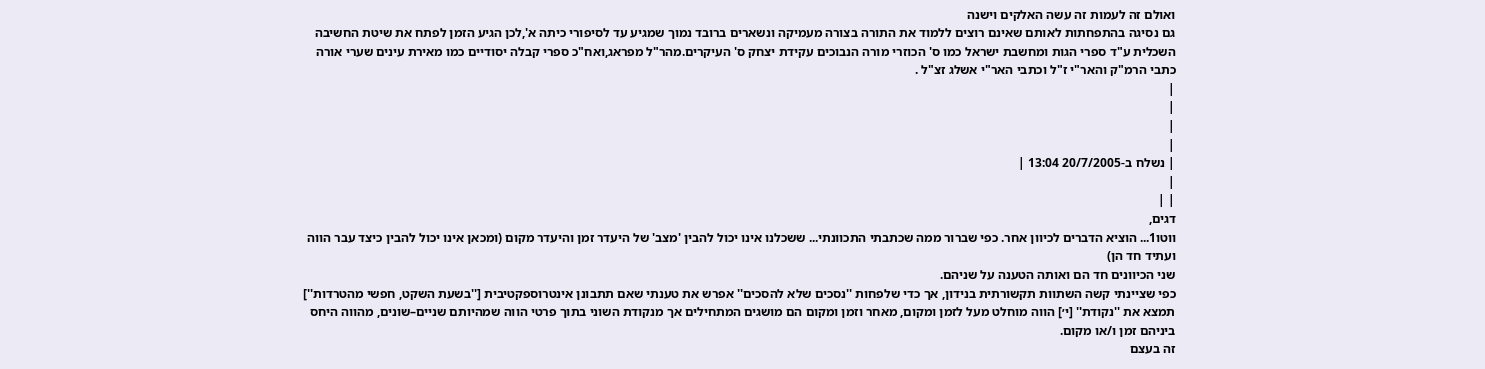ואולם זה לעמות זה עשה האלקים וישנה
גם נסיגה בהתפחתות לאותם שאינם רוצים ללמוד את התורה בצורה מעמיקה ונשארים ברובד נמוך שמגיע עד לסיפורי כיתה א',לכן הגיע הזמן לפתח את שיטת החשיבה השכלית ע"ד ספרי הגות ומחשבת ישראל כמו ס' הכוזרי מורה הנבוכים עקידת יצחק ס' העיקרים.מהר"ל מפראג,ואח"כ ספרי קבלה יסודיים כמו מאירת עינים שערי אורה כתבי הרמ"ק והאר"י ז"ל וכתבי האר"י אשלג זצ"ל .
|
|
|
|
| נשלח ב-20/7/2005 13:04 |
|
| |
דגים,
ווטו1... הוציא הדברים לכיוון אחר. כפי שברור ממה שכתבתי התכוונתי... ששכלנו אינו יכול להבין 'מצב' של היעדר זמן והיעדר מקום (ומכאן אינו יכול להבין כיצד עבר הווה ועתיד חד הן)
שני הכיוונים חד הם ואותה הטענה על שניהם.
כפי שציינתי קשה השתוות תקשורתית בנידון, אך כדי שלפחות ''נסכים שלא להסכים'' אפרש את טענתי שאם תתבונן אינטרוספקטיבית [''בשעת השקט, חפשי מהטרדות''] תמצא את ''נקודת'' [י׳] הווה מוחלט מעל לזמן ומקום, מאחר וזמן ומקום הם מושגים המתחילים אך מנקודת השוני בתוך פרטי הווה שמהיותם שניים–שונים, מהווה היחס ביניהם זמן ו/או מקום.
זה בעצם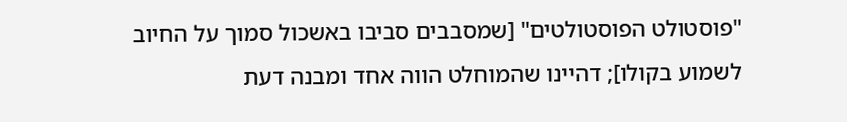"פוסטולט הפוסטולטים" [שמסבבים סביבו באשכול סמוך על החיוב לשמוע בקולו]; דהיינו שהמוחלט הווה אחד ומבנה דעת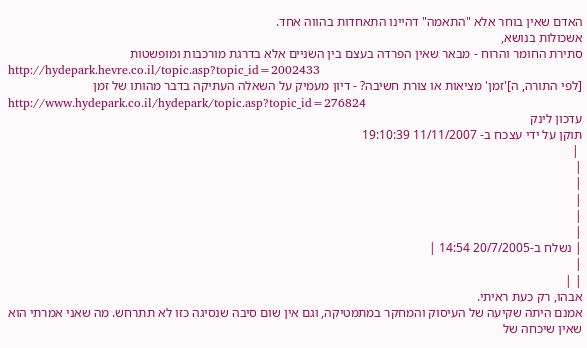האדם שאין בוחר אלא "התאמה" דהיינו התאחדות בהווה אחד.
אשכולות בנושא,
סתירת החומר והרוח - מבאר שאין הפרדה בעצם בין השניים אלא בדרגת מורכבות ומופשטות
http://hydepark.hevre.co.il/topic.asp?topic_id=2002433
[לפי התורה, ה]'זמן' מציאות או צורת חשיבה? - דיון מעמיק על השאלה העתיקה בדבר מהותו של זמן
http://www.hydepark.co.il/hydepark/topic.asp?topic_id=276824
עדכון לינק
תוקן על ידי עצכח ב- 11/11/2007 19:10:39
 |
|
|
|
|
|
| נשלח ב-20/7/2005 14:54 |
|
| |
אבהו, רק כעת ראיתי.
אמנם היתה שקיעה של העיסוק והמחקר במתמטיקה, וגם אין שום סיבה שנסיגה כזו לא תתרחש. מה שאני אמרתי הוא שאין שיכחה של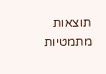תוצאות מתמטיות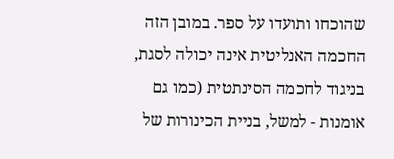שהוכחו ותועדו על ספר. במובן הזה החכמה האנליטית אינה יכולה לסגת, בניגוד לחכמה הסינתטית (כמו גם אומנות - למשל, בניית הכינורות של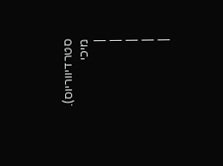סטרדיווריוס).
מיכי
|
|
|
|
|